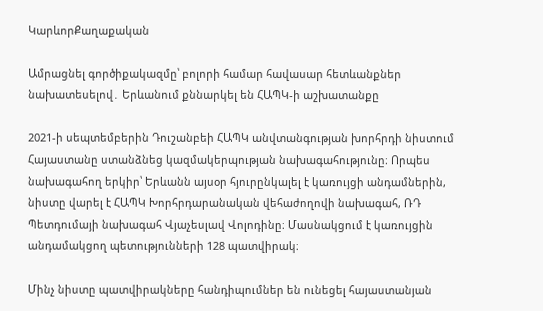ԿարևորՔաղաքական

Ամրացնել գործիքակազմը՝ բոլորի համար հավասար հետևանքներ նախատեսելով․ Երևանում քննարկել են ՀԱՊԿ-ի աշխատանքը

2021-ի սեպտեմբերին Դուշանբեի ՀԱՊԿ անվտանգության խորհրդի նիստում Հայաստանը ստանձնեց կազմակերպության նախագահությունը։ Որպես նախագահող երկիր՝ Երևանն այսօր հյուրընկալել է կառույցի անդամներին, նիստը վարել է ՀԱՊԿ Խորհրդարանական վեհաժողովի նախագահ, ՌԴ Պետդումայի նախագահ Վյաչեսլավ Վոլոդինը։ Մասնակցում է կառույցին անդամակցող պետությունների 128 պատվիրակ։

Մինչ նիստը պատվիրակները հանդիպումներ են ունեցել հայաստանյան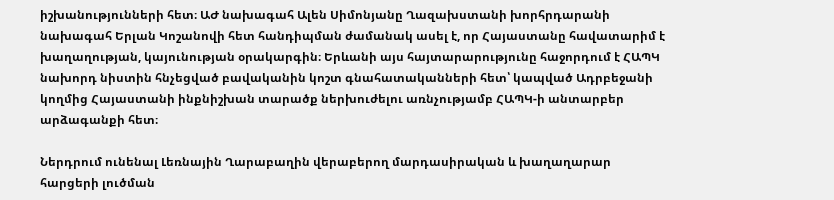իշխանությունների հետ։ ԱԺ նախագահ Ալեն Սիմոնյանը Ղազախստանի խորհրդարանի նախագահ Երլան Կոշանովի հետ հանդիպման ժամանակ ասել է, որ Հայաստանը հավատարիմ է խաղաղության, կայունության օրակարգին։ Երևանի այս հայտարարությունը հաջորդում է ՀԱՊԿ նախորդ նիստին հնչեցված բավականին կոշտ գնահատականների հետ՝ կապված Ադրբեջանի կողմից Հայաստանի ինքնիշխան տարածք ներխուժելու առնչությամբ ՀԱՊԿ-ի անտարբեր արձագանքի հետ։

Ներդրում ունենալ Լեռնային Ղարաբաղին վերաբերող մարդասիրական և խաղաղարար հարցերի լուծման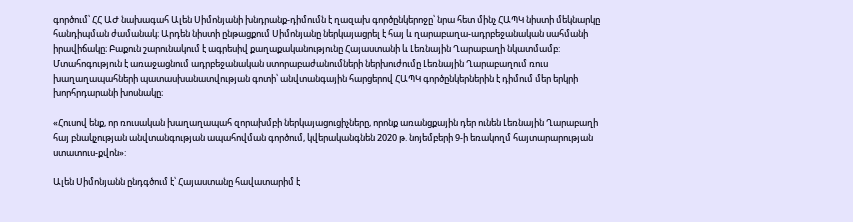գործում՝ ՀՀ ԱԺ նախագահ Ալեն Սիմոնյանի խնդրանք-դիմումն է ղազախ գործընկերոջը՝ նրա հետ մինչ ՀԱՊԿ նիստի մեկնարկը հանդիպման ժամանակ։ Արդեն նիստի ընթացքում Սիմոնյանը ներկայացրել է հայ և ղարաբաղա-ադրբեջանական սահմանի իրավիճակը։ Բաքուն շարունակում է ագրեսիվ քաղաքականությունը Հայաստանի և Լեռնային Ղարաբաղի նկատմամբ: Մտահոգություն է առաջացնում ադրբեջանական ստորաբաժանումների ներխուժումը Լեռնային Ղարաբաղում ռուս խաղաղապահների պատասխանատվության գոտի՝ անվտանգային հարցերով ՀԱՊԿ գործընկերներին է դիմում մեր երկրի խորհրդարանի խոսնակը։

«Հուսով ենք, որ ռուսական խաղաղապահ զորախմբի ներկայացուցիչները, որոնք առանցքային դեր ունեն Լեռնային Ղարաբաղի հայ բնակչության անվտանգության ապահովման գործում, կվերականգնեն 2020 թ. նոյեմբերի 9-ի եռակողմ հայտարարության ստատուս-քվոն»:

Ալեն Սիմոնյանն ընդգծում է՝ Հայաստանը հավատարիմ է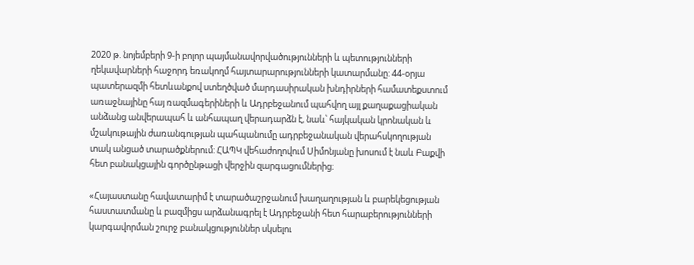2020 թ. նոյեմբերի 9-ի բոլոր պայմանավորվածությունների և պետությունների ղեկավարների հաջորդ եռակողմ հայտարարությունների կատարմանը: 44-օրյա պատերազմի հետևանքով ստեղծված մարդասիրական խնդիրների համատեքստում առաջնայինը հայ ռազմագերիների և Ադրբեջանում պահվող այլ քաղաքացիական անձանց անվերապահ և անհապաղ վերադարձն է, նաև՝ հայկական կրոնական և մշակութային ժառանգության պահպանումը ադրբեջանական վերահսկողության տակ անցած տարածքներում: ՀԱՊԿ վեհաժողովում Սիմոնյանը խոսում է նաև Բաքվի հետ բանակցային գործընթացի վերջին զարգացումներից։

«Հայաստանը հավատարիմ է տարածաշրջանում խաղաղության և բարեկեցության հաստատմանը և բազմիցս արձանագրել է Ադրբեջանի հետ հարաբերությունների կարգավորման շուրջ բանակցություններ սկսելու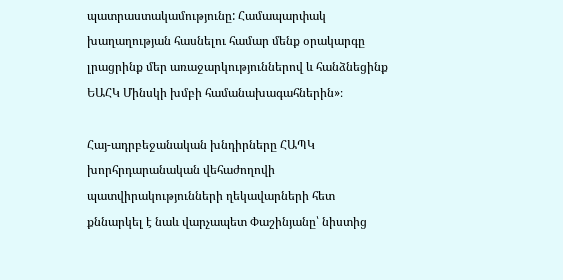պատրաստակամությունը: Համապարփակ խաղաղության հասնելու համար մենք օրակարգը լրացրինք մեր առաջարկություններով և հանձնեցինք ԵԱՀԿ Մինսկի խմբի համանախագահներին»։

Հայ-ադրբեջանական խնդիրները ՀԱՊԿ խորհրդարանական վեհաժողովի պատվիրակությունների ղեկավարների հետ քննարկել է նաև վարչապետ Փաշինյանը՝ նիստից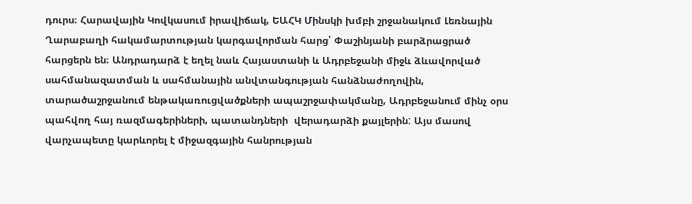դուրս։ Հարավային Կովկասում իրավիճակ, ԵԱՀԿ Մինսկի խմբի շրջանակում Լեռնային Ղարաբաղի հակամարտության կարգավորման հարց՝ Փաշինյանի բարձրացրած հարցերն են։ Անդրադարձ է եղել նաև Հայաստանի և Ադրբեջանի միջև ձևավորված սահմանազատման և սահմանային անվտանգության հանձնաժողովին, տարածաշրջանում ենթակառուցվածքների ապաշրջափակմանը, Ադրբեջանում մինչ օրս պահվող հայ ռազմագերիների, պատանդների  վերադարձի քայլերին: Այս մասով վարչապետը կարևորել է միջազգային հանրության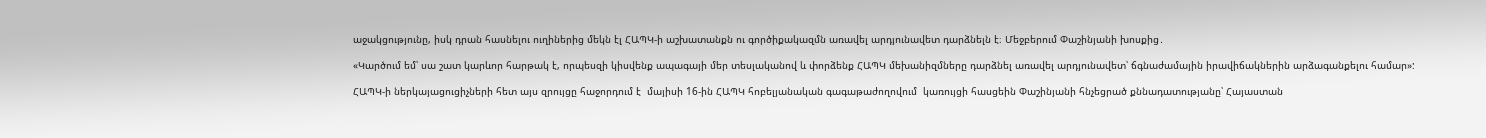աջակցությունը, իսկ դրան հասնելու ուղիներից մեկն էլ ՀԱՊԿ-ի աշխատանքն ու գործիքակազմն առավել արդյունավետ դարձնելն է։ Մեջբերում Փաշինյանի խոսքից․

«Կարծում եմ՝ սա շատ կարևոր հարթակ է, որպեսզի կիսվենք ապագայի մեր տեսլականով և փորձենք ՀԱՊԿ մեխանիզմները դարձնել առավել արդյունավետ՝ ճգնաժամային իրավիճակներին արձագանքելու համար»:

ՀԱՊԿ-ի ներկայացուցիչների հետ այս զրույցը հաջորդում է  մայիսի 16-ին ՀԱՊԿ հոբելյանական գագաթաժողովում  կառույցի հասցեին Փաշինյանի հնչեցրած քննադատությանը՝ Հայաստան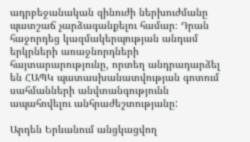ադրբեջանական զինուժի ներխուժմանը պատշաճ չարձագանքելու համար։ Դրան հաջորդեց կազմակերպության անդամ երկրների առաջնորդների   հայտարարությունը, որտեղ անդրադարձել են ՀԱՊԿ պատասխանատվության գոտում սահմանների անվտանգությունն ապահովելու անհրաժեշտությանը:

Արդեն Երևանում անցկացվող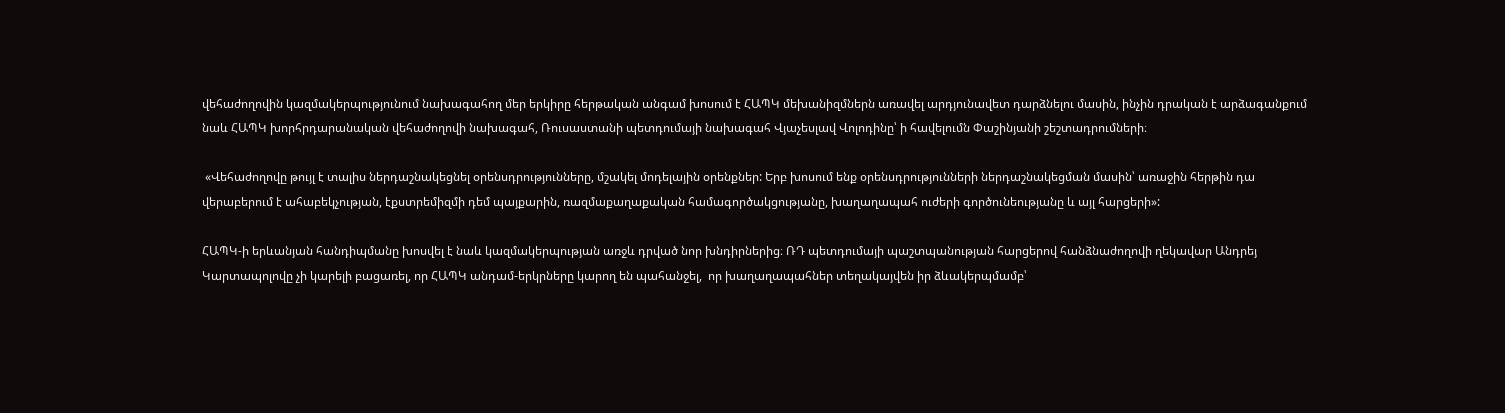վեհաժողովին կազմակերպությունում նախագահող մեր երկիրը հերթական անգամ խոսում է ՀԱՊԿ մեխանիզմներն առավել արդյունավետ դարձնելու մասին, ինչին դրական է արձագանքում նաև ՀԱՊԿ խորհրդարանական վեհաժողովի նախագահ, Ռուսաստանի պետդումայի նախագահ Վյաչեսլավ Վոլոդինը՝ ի հավելումն Փաշինյանի շեշտադրումների։

 «Վեհաժողովը թույլ է տալիս ներդաշնակեցնել օրենսդրությունները, մշակել մոդելային օրենքներ: Երբ խոսում ենք օրենսդրությունների ներդաշնակեցման մասին՝ առաջին հերթին դա վերաբերում է ահաբեկչության, էքստրեմիզմի դեմ պայքարին, ռազմաքաղաքական համագործակցությանը, խաղաղապահ ուժերի գործունեությանը և այլ հարցերի»:

ՀԱՊԿ-ի երևանյան հանդիպմանը խոսվել է նաև կազմակերպության առջև դրված նոր խնդիրներից։ ՌԴ պետդումայի պաշտպանության հարցերով հանձնաժողովի ղեկավար Անդրեյ Կարտապոլովը չի կարելի բացառել, որ ՀԱՊԿ անդամ-երկրները կարող են պահանջել,  որ խաղաղապահներ տեղակայվեն իր ձևակերպմամբ՝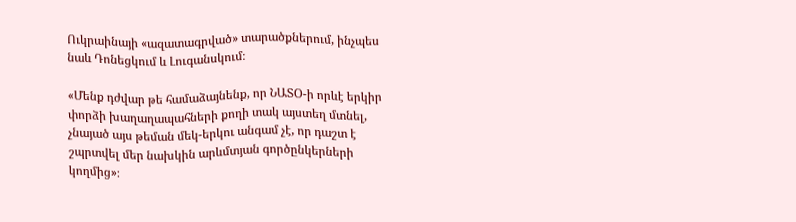Ուկրաինայի «ազատագրված» տարածքներում, ինչպես նաև Դոնեցկում և Լուգանսկում։

«Մենք դժվար թե համաձայնենք, որ ՆԱՏՕ-ի որևէ երկիր փորձի խաղաղապահների քողի տակ այստեղ մտնել, չնայած այս թեման մեկ-երկու անգամ չէ, որ դաշտ է շպրտվել մեր նախկին արևմտյան գործընկերների կողմից»։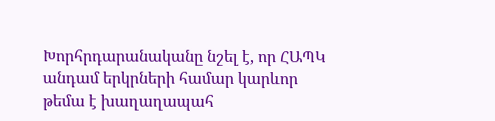Խորհրդարանականը նշել է, որ ՀԱՊԿ անդամ երկրների համար կարևոր թեմա է խաղաղապահ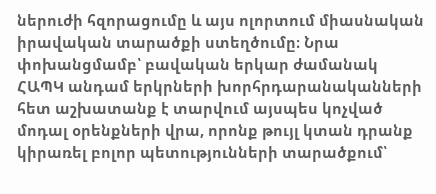ներուժի հզորացումը և այս ոլորտում միասնական իրավական տարածքի ստեղծումը։ Նրա փոխանցմամբ՝ բավական երկար ժամանակ  ՀԱՊԿ անդամ երկրների խորհրդարանականների հետ աշխատանք է տարվում այսպես կոչված մոդալ օրենքների վրա, որոնք թույլ կտան դրանք կիրառել բոլոր պետությունների տարածքում՝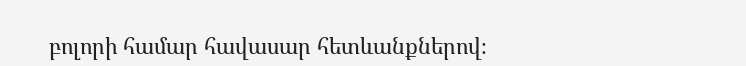բոլորի համար հավասար հետևանքներով։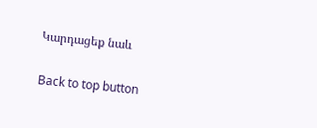Կարդացեք նաև

Back to top button